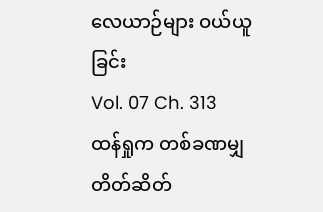လေယာဉ်များ ဝယ်ယူခြင်း
Vol. 07 Ch. 313
ထန်ရှုက တစ်ခဏမျှ တိတ်ဆိတ်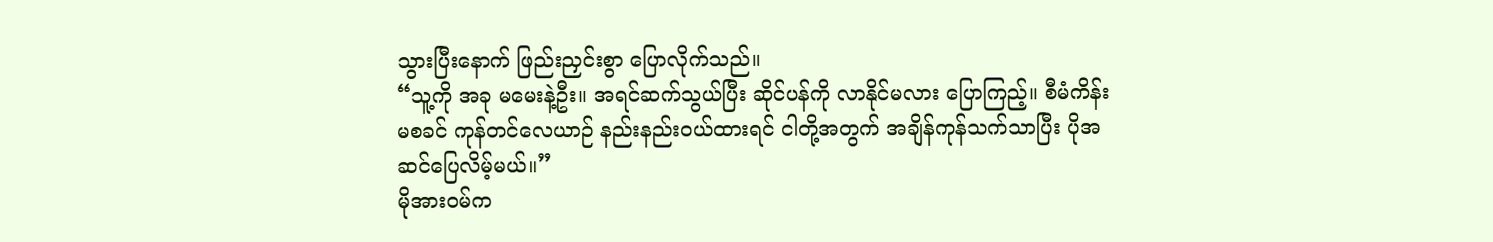သွားပြီးနောက် ဖြည်းညှင်းစွာ ပြောလိုက်သည်။
“သူ့ကို အခု မမေးနဲ့ဦး။ အရင်ဆက်သွယ်ပြီး ဆိုင်ပန်ကို လာနိုင်မလား ပြောကြည့်။ စီမံကိန်းမစခင် ကုန်တင်လေယာဉ် နည်းနည်းဝယ်ထားရင် ငါတို့အတွက် အချိန်ကုန်သက်သာပြီး ပိုအဆင်ပြေလိမ့်မယ်။”
မိုအားဝမ်က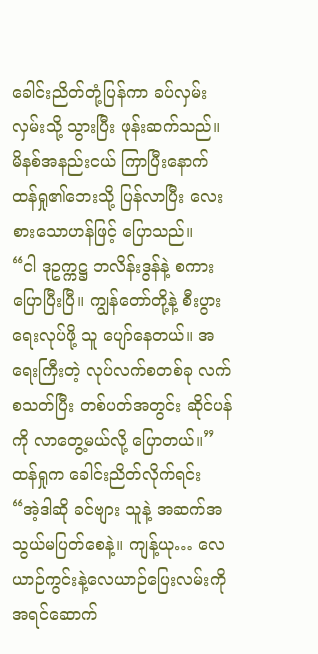ခေါင်းညိတ်တုံ့ပြန်ကာ ခပ်လှမ်းလှမ်းသို့ သွားပြီး ဖုန်းဆက်သည်။ မိနစ်အနည်းငယ် ကြာပြီးနောက် ထန်ရှု၏ဘေးသို့ ပြန်လာပြီး လေးစားသောဟန်ဖြင့် ပြောသည်။
“ငါ ဒုဥက္ကဋ္ဌ ဘလိန်းဒွန်နဲ့ စကားပြောပြီးပြီ။ ကျွန်တော်တို့နဲ့ စီးပွားရေးလုပ်ဖို့ သူ ပျော်နေတယ်။ အရေးကြီးတဲ့ လုပ်လက်စတစ်ခု လက်စသတ်ပြီး တစ်ပတ်အတွင်း ဆိုင်ပန်ကို လာတွေ့မယ်လို့ ပြောတယ်။”
ထန်ရှုက ခေါင်းညိတ်လိုက်ရင်း
“အဲ့ဒါဆို ခင်ဗျား သူနဲ့ အဆက်အသွယ်မပြတ်စေနဲ့။ ကျန့်ယု… လေယာဉ်ကွင်းနဲ့လေယာဉ်ပြေးလမ်းကို အရင်ဆောက်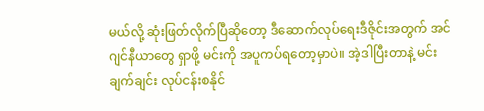မယ်လို့ ဆုံးဖြတ်လိုက်ပြီဆိုတော့ ဒီဆောက်လုပ်ရေးဒီဇိုင်းအတွက် အင်ဂျင်နီယာတွေ ရှာဖို့ မင်းကို အပူကပ်ရတော့မှာပဲ။ အဲ့ဒါပြီးတာနဲ့ မင်း ချက်ချင်း လုပ်ငန်းစနိုင်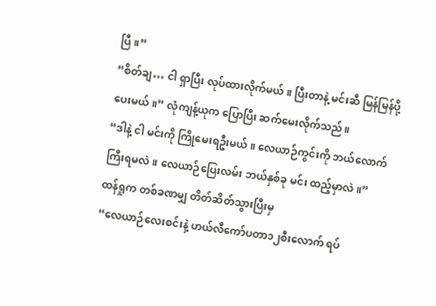ပြီ။”
“စိတ်ချ… ငါ ရှာပြီး လုပ်ထားလိုက်မယ်။ ပြီးတာနဲ့ မင်းဆီ မြန်မြန်ပို့ပေးမယ်။” လုံကျန့်ယုက ပြောပြီး ဆက်မေးလိုက်သည်။
“ဒါနဲ့ ငါ မင်းကို ကြိုမေးရဦးမယ်။ လေယာဉ်ကွင်းကို ဘယ်လောက်ကြီးရမလဲ။ လေယာဉ်ပြေးလမ်း ဘယ်နှစ်ခု မင်း ထည့်မှာလဲ။”
ထန်ရှုက တစ်ခဏမျှ တိတ်ဆိတ်သွားပြီးမှ
“လေယာဉ်လေးစင်းနဲ့ ဟယ်လီကော်ပတာ၁၂စီးလောက် ရပ်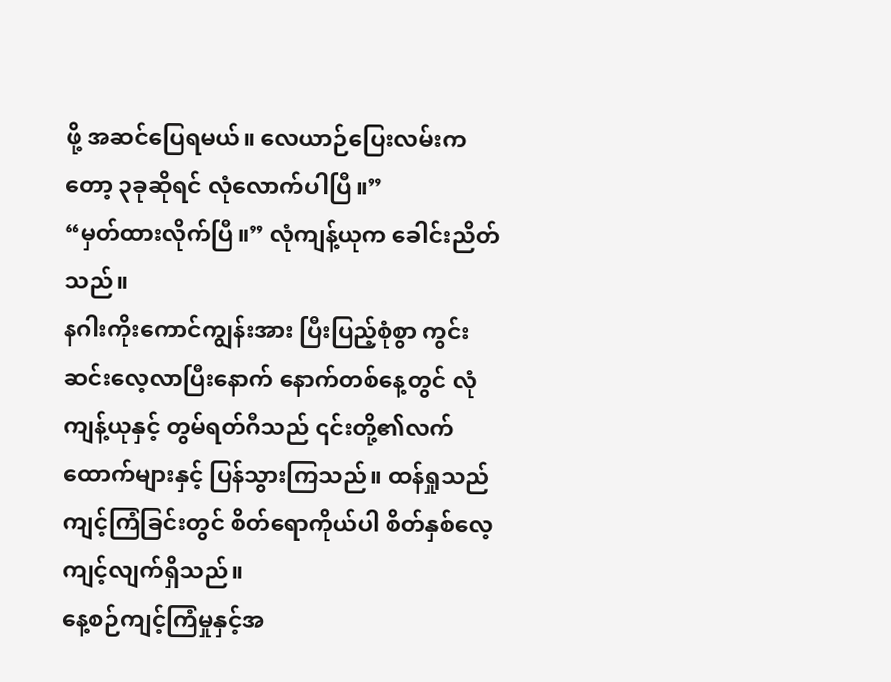ဖို့ အဆင်ပြေရမယ်။ လေယာဉ်ပြေးလမ်းကတော့ ၃ခုဆိုရင် လုံလောက်ပါပြီ။”
“မှတ်ထားလိုက်ပြီ။” လုံကျန့်ယုက ခေါင်းညိတ်သည်။
နဂါးကိုးကောင်ကျွန်းအား ပြီးပြည့်စုံစွာ ကွင်းဆင်းလေ့လာပြီးနောက် နောက်တစ်နေ့တွင် လုံကျန့်ယုနှင့် တွမ်ရတ်ဂီသည် ၎င်းတို့၏လက်ထောက်များနှင့် ပြန်သွားကြသည်။ ထန်ရှုသည် ကျင့်ကြံခြင်းတွင် စိတ်ရောကိုယ်ပါ စိတ်နှစ်လေ့ကျင့်လျက်ရှိသည်။
နေ့စဉ်ကျင့်ကြံမှုနှင့်အ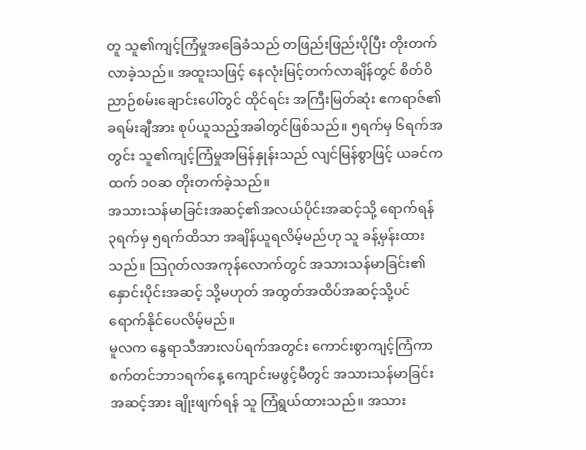တူ သူ၏ကျင့်ကြံမှုအခြေခံသည် တဖြည်းဖြည်းပိုပြီး တိုးတက်လာခဲ့သည်။ အထူးသဖြင့် နေလုံးမြင့်တက်လာချိန်တွင် စိတ်ဝိညာဉ်စမ်းချောင်းပေါ်တွင် ထိုင်ရင်း အကြီးမြတ်ဆုံး ဧကရာဇ်၏ခရမ်းချီအား စုပ်ယူသည့်အခါတွင်ဖြစ်သည်။ ၅ရက်မှ ၆ရက်အတွင်း သူ၏ကျင့်ကြံမှုအမြန်နှုန်းသည် လျင်မြန်စွာဖြင့် ယခင်ကထက် ၁၀ဆ တိုးတက်ခဲ့သည်။
အသားသန်မာခြင်းအဆင့်၏အလယ်ပိုင်းအဆင့်သို့ ရောက်ရန် ၃ရက်မှ ၅ရက်ထိသာ အချိန်ယူရလိမ့်မည်ဟု သူ ခန့်မှန်းထားသည်။ သြဂုတ်လအကုန်လောက်တွင် အသားသန်မာခြင်း၏နှောင်းပိုင်းအဆင့် သို့မဟုတ် အထွတ်အထိပ်အဆင့်သို့ပင် ရောက်နိုင်ပေလိမ့်မည်။
မူလက နွေရာသီအားလပ်ရက်အတွင်း ကောင်းစွာကျင့်ကြံကာ စက်တင်ဘာ၁ရက်နေ့ ကျောင်းမဖွင့်မီတွင် အသားသန်မာခြင်းအဆင့်အား ချိုးဖျက်ရန် သူ ကြံရွယ်ထားသည်။ အသား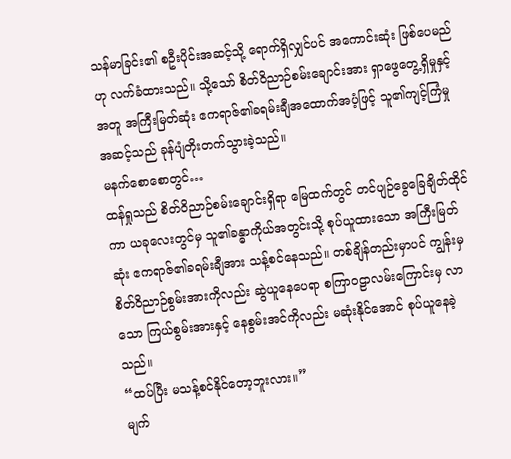သန်မာခြင်း၏ စဦးပိုင်းအဆင့်သို့ ရောက်ရှိလျှင်ပင် အကောင်းဆုံး ဖြစ်ပေမည်ဟု လက်ခံထားသည်။ သို့သော် စိတ်ဝိညာဉ်စမ်းချောင်းအား ရှာဖွေတွေ့ရှိမှုနှင့်အတူ အကြီးမြတ်ဆုံး ဧကရာဇ်၏ခရမ်းချီအထောက်အပံ့ဖြင့် သူ၏ကျင့်ကြံမှုအဆင့်သည် ခုန်ပျံတိုးတက်သွားခဲ့သည်။
မနက်စောစောတွင်…
ထန်ရှုသည် စိတ်ဝိညာဉ်စမ်းချောင်းရှိရာ မြေထက်တွင် တင်ပျဉ်ခွေခြေချိတ်ထိုင်ကာ ယခုလေးတွင်မှ သူ၏ခန္ဓာကိုယ်အတွင်းသို့ စုပ်ယူထားသော အကြီးမြတ်ဆုံး ဧကရာဇ်၏ခရမ်းချီအား သန့်စင်နေသည်။ တစ်ချိန်တည်းမှာပင် ကျွန်းမှ စိတ်ဝိညာဉ်စွမ်းအားကိုလည်း ဆွဲယူနေပေရာ စကြာဝဠာလမ်းကြောင်းမှ လာသော ကြယ်စွမ်းအားနှင့် နေစွမ်းအင်ကိုလည်း မဆုံးနိုင်အောင် စုပ်ယူနေခဲ့သည်။
“ထပ်ပြီး မသန့်စင်နိုင်တော့ဘူးလား။”
မျက်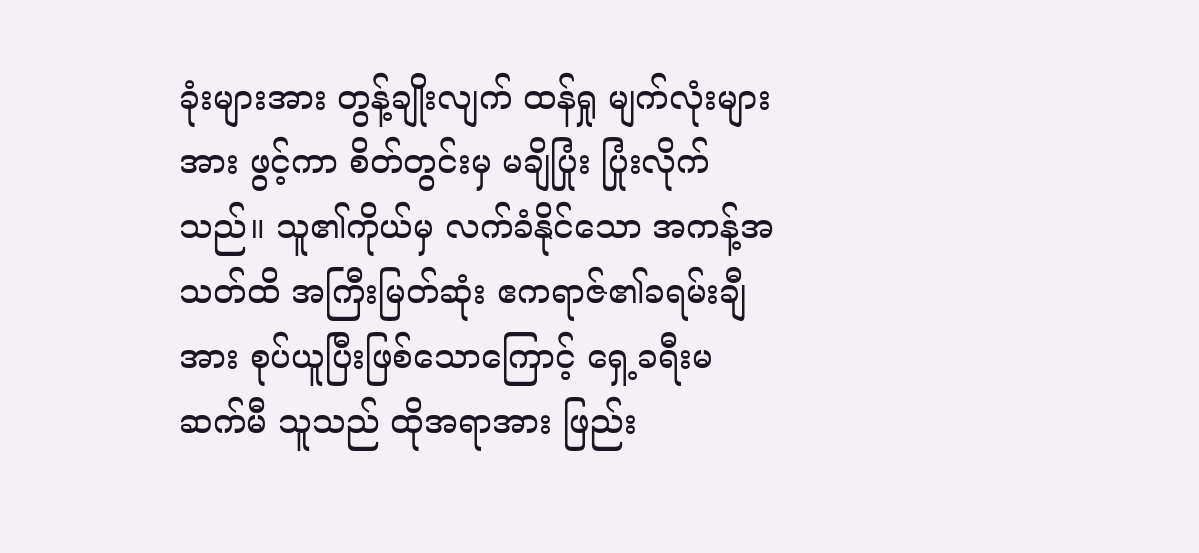ခုံးများအား တွန့်ချိုးလျက် ထန်ရှု မျက်လုံးများအား ဖွင့်ကာ စိတ်တွင်းမှ မချိပြုံး ပြုံးလိုက်သည်။ သူ၏ကိုယ်မှ လက်ခံနိုင်သော အကန့်အသတ်ထိ အကြီးမြတ်ဆုံး ဧကရာဇ်၏ခရမ်းချီအား စုပ်ယူပြီးဖြစ်သောကြောင့် ရှေ့ခရီးမဆက်မီ သူသည် ထိုအရာအား ဖြည်း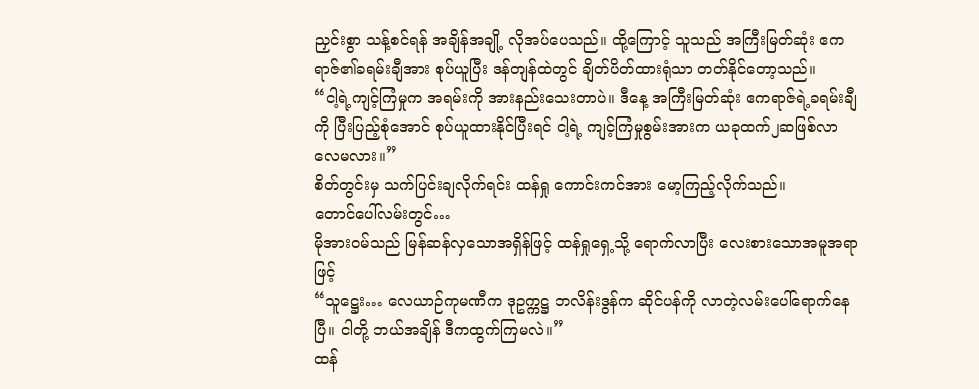ညှင်းစွာ သန့်စင်ရန် အချိန်အချို့ လိုအပ်ပေသည်။ ထို့ကြောင့် သူသည် အကြီးမြတ်ဆုံး ဧကရာဇ်၏ခရမ်းချီအား စုပ်ယူပြီး ဒန်တျန်ထဲတွင် ချိတ်ပိတ်ထားရုံသာ တတ်နိုင်တော့သည်။
“ငါ့ရဲ့ကျင့်ကြံမှုက အရမ်းကို အားနည်းသေးတာပဲ။ ဒီနေ့ အကြီးမြတ်ဆုံး ဧကရာဇ်ရဲ့ခရမ်းချီကို ပြီးပြည့်စုံအောင် စုပ်ယူထားနိုင်ပြီးရင် ငါ့ရဲ့ ကျင့်ကြံမှုစွမ်းအားက ယခုထက်၂ဆဖြစ်လာလေမလား။”
စိတ်တွင်းမှ သက်ပြင်းချလိုက်ရင်း ထန်ရှု ကောင်းကင်အား မော့ကြည့်လိုက်သည်။
တောင်ပေါ်လမ်းတွင်…
မိုအားဝမ်သည် မြန်ဆန်လှသောအရှိန်ဖြင့် ထန်ရှုရှေ့သို့ ရောက်လာပြီး လေးစားသောအမူအရာဖြင့်
“သူဋ္ဌေး… လေယာဉ်ကုမဏီက ဒုဥက္ကဋ္ဌ ဘလိန်းဒွန်က ဆိုင်ပန်ကို လာတဲ့လမ်းပေါ်ရောက်နေပြီ။ ငါတို့ ဘယ်အချိန် ဒီကထွက်ကြမလဲ။”
ထန်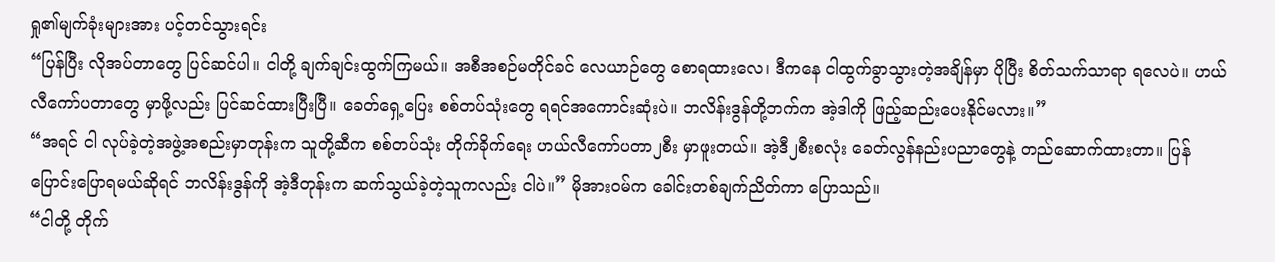ရှု၏မျက်ခုံးများအား ပင့်တင်သွားရင်း
“ပြန်ပြီး လိုအပ်တာတွေ ပြင်ဆင်ပါ။ ငါတို့ ချက်ချင်းထွက်ကြမယ်။ အစီအစဉ်မတိုင်ခင် လေယာဉ်တွေ စောရထားလေ၊ ဒီကနေ ငါထွက်ခွာသွားတဲ့အချိန်မှာ ပိုပြီး စိတ်သက်သာရာ ရလေပဲ။ ဟယ်လီကော်ပတာတွေ မှာဖို့လည်း ပြင်ဆင်ထားပြီးပြီ။ ခေတ်ရှေ့ပြေး စစ်တပ်သုံးတွေ ရရင်အကောင်းဆုံးပဲ။ ဘလိန်းဒွန်တို့ဘက်က အဲ့ဒါကို ဖြည့်ဆည်းပေးနိုင်မလား။”
“အရင် ငါ လုပ်ခဲ့တဲ့အဖွဲ့အစည်းမှာတုန်းက သူတို့ဆီက စစ်တပ်သုံး တိုက်ခိုက်ရေး ဟယ်လီကော်ပတာ၂စီး မှာဖူးတယ်။ အဲ့ဒီ၂စီးစလုံး ခေတ်လွန်နည်းပညာတွေနဲ့ တည်ဆောက်ထားတာ။ ပြန်ပြောင်းပြောရမယ်ဆိုရင် ဘလိန်းဒွန်ကို အဲ့ဒီတုန်းက ဆက်သွယ်ခဲ့တဲ့သူကလည်း ငါပဲ။” မိုအားဝမ်က ခေါင်းတစ်ချက်ညိတ်ကာ ပြောသည်။
“ငါတို့ တိုက်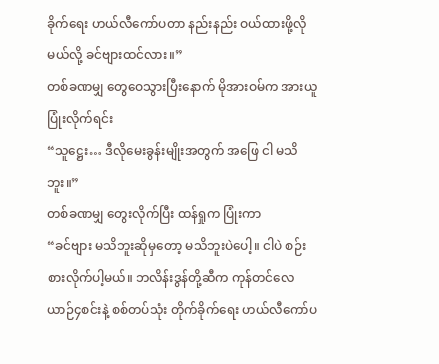ခိုက်ရေး ဟယ်လီကော်ပတာ နည်းနည်း ဝယ်ထားဖို့လိုမယ်လို့ ခင်ဗျားထင်လား။”
တစ်ခဏမျှ တွေဝေသွားပြီးနောက် မိုအားဝမ်က အားယူပြုံးလိုက်ရင်း
“သူဋ္ဌေး… ဒီလိုမေးခွန်းမျိုးအတွက် အဖြေ ငါ မသိဘူး။”
တစ်ခဏမျှ တွေးလိုက်ပြီး ထန်ရှုက ပြုံးကာ
“ခင်ဗျား မသိဘူးဆိုမှတော့ မသိဘူးပဲပေါ့။ ငါပဲ စဉ်းစားလိုက်ပါ့မယ်။ ဘလိန်းဒွန်တို့ဆီက ကုန်တင်လေယာဉ်၄စင်းနဲ့ စစ်တပ်သုံး တိုက်ခိုက်ရေး ဟယ်လီကော်ပ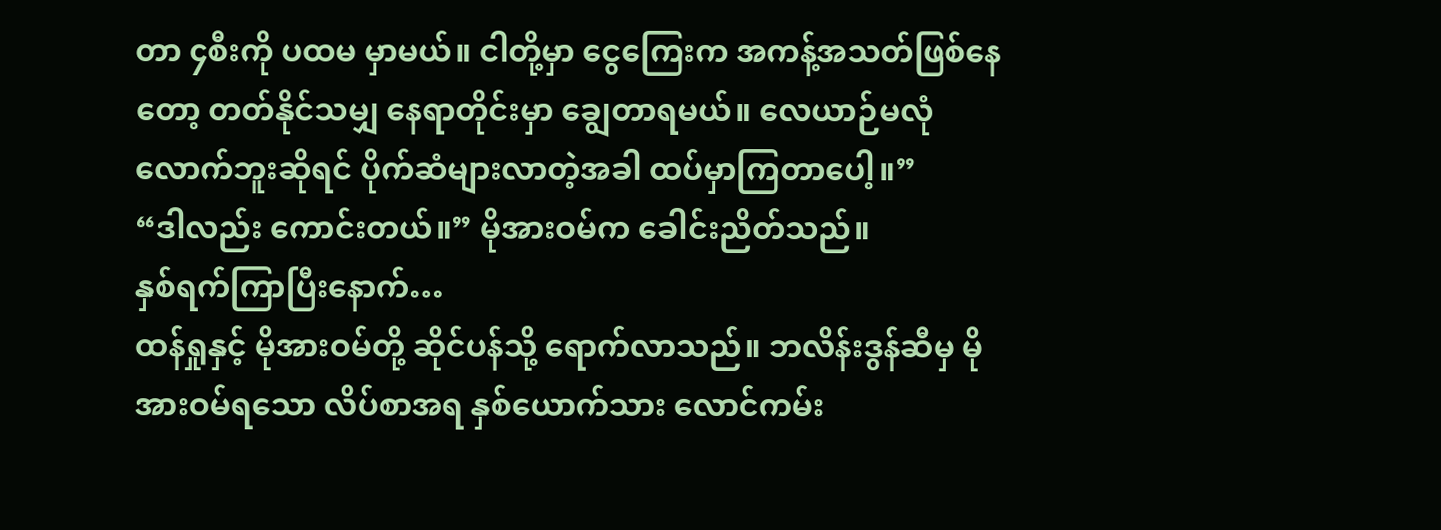တာ ၄စီးကို ပထမ မှာမယ်။ ငါတို့မှာ ငွေကြေးက အကန့်အသတ်ဖြစ်နေတော့ တတ်နိုင်သမျှ နေရာတိုင်းမှာ ချွေတာရမယ်။ လေယာဉ်မလုံလောက်ဘူးဆိုရင် ပိုက်ဆံများလာတဲ့အခါ ထပ်မှာကြတာပေါ့။”
“ဒါလည်း ကောင်းတယ်။” မိုအားဝမ်က ခေါင်းညိတ်သည်။
နှစ်ရက်ကြာပြီးနောက်…
ထန်ရှုနှင့် မိုအားဝမ်တို့ ဆိုင်ပန်သို့ ရောက်လာသည်။ ဘလိန်းဒွန်ဆီမှ မိုအားဝမ်ရသော လိပ်စာအရ နှစ်ယောက်သား လောင်ကမ်း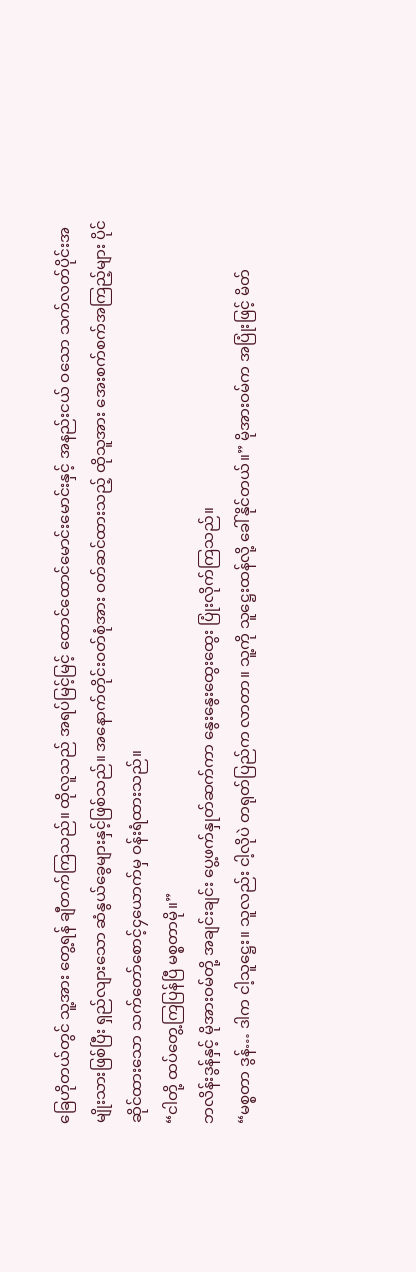ခြေဟိုတယ်တွင် သူ့အား တွေ့ရန် ချီတက်ကြသည်။ ထိုလူသည် အရပ်မြင့်မြင့် ထောင်ထောင်မောင်းမောင်းနှင့် အနည်းငယ် ဝသော သက်လတ်ပိုင်းအမျိုးသားဖြစ်ပြီး ရှည်လျားသော ဆံနွယ်ခွေများနှင့်ဖြစ်သည်။ အနောက်တိုင်းဝတ်စုံအား ဝတ်ဆင်ထားသည့် ထိုသူအား အေးစက်စက်အကြည့်များ ပိုင်ဆိုင်ထားသော သက်တော်စောင့်၄ယောက်မှ ဝန်းရံထားသည်။
“ငါတို့ ထပ်တွေ့ကြပြန်ပြီ မစ္စတာမို။”
ဘလိန်းဒွန်နှင့် မိုအားဝမ်တို့ အချင်းချင်း ပွေ့ဖက်နှုတ်ဆက်ကာ နွေးနွေးထွေးထွေး ပြုံးလိုက်ကြသည်။
“မစ္စတာ ဒွန်… ဒါက ငါ့သူဋ္ဌေး။ သူလည်း ငါ့လိုပဲ တရုတ်ပြည်က လာတာ။ သူ့ကို သူဋ္ဌေးထန်လို့ ခေါ်နိုင်တယ်။” မိုအားဝမ်က အပြုံးဖြင့် မိတ်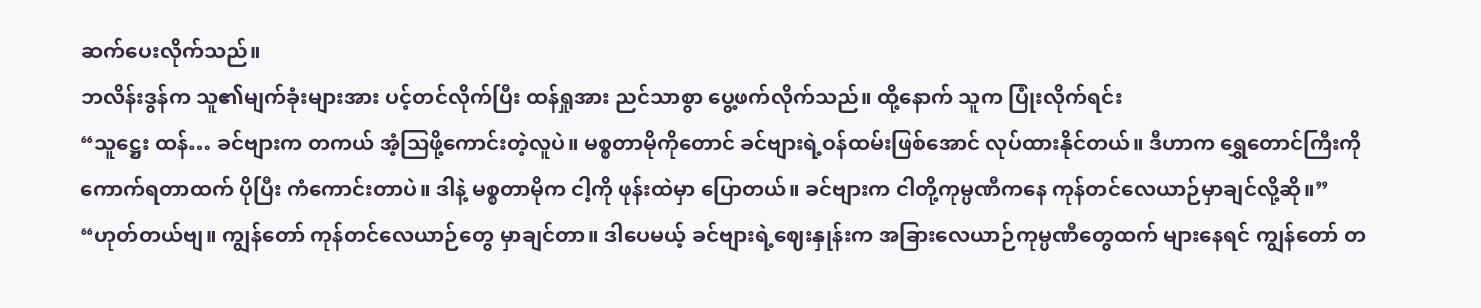ဆက်ပေးလိုက်သည်။
ဘလိန်းဒွန်က သူ၏မျက်ခုံးများအား ပင့်တင်လိုက်ပြီး ထန်ရှုအား ညင်သာစွာ ပွေ့ဖက်လိုက်သည်။ ထို့နောက် သူက ပြုံးလိုက်ရင်း
“သူဋ္ဌေး ထန်… ခင်ဗျားက တကယ် အံ့သြဖို့ကောင်းတဲ့လူပဲ။ မစ္စတာမိုကိုတောင် ခင်ဗျားရဲ့ဝန်ထမ်းဖြစ်အောင် လုပ်ထားနိုင်တယ်။ ဒီဟာက ရွှေတောင်ကြီးကို ကောက်ရတာထက် ပိုပြီး ကံကောင်းတာပဲ။ ဒါနဲ့ မစ္စတာမိုက ငါ့ကို ဖုန်းထဲမှာ ပြောတယ်။ ခင်ဗျားက ငါတို့ကုမ္ပဏီကနေ ကုန်တင်လေယာဉ်မှာချင်လို့ဆို။”
“ဟုတ်တယ်ဗျ။ ကျွန်တော် ကုန်တင်လေယာဉ်တွေ မှာချင်တာ။ ဒါပေမယ့် ခင်ဗျားရဲ့ဈေးနှုန်းက အခြားလေယာဉ်ကုမ္ပဏီတွေထက် များနေရင် ကျွန်တော် တ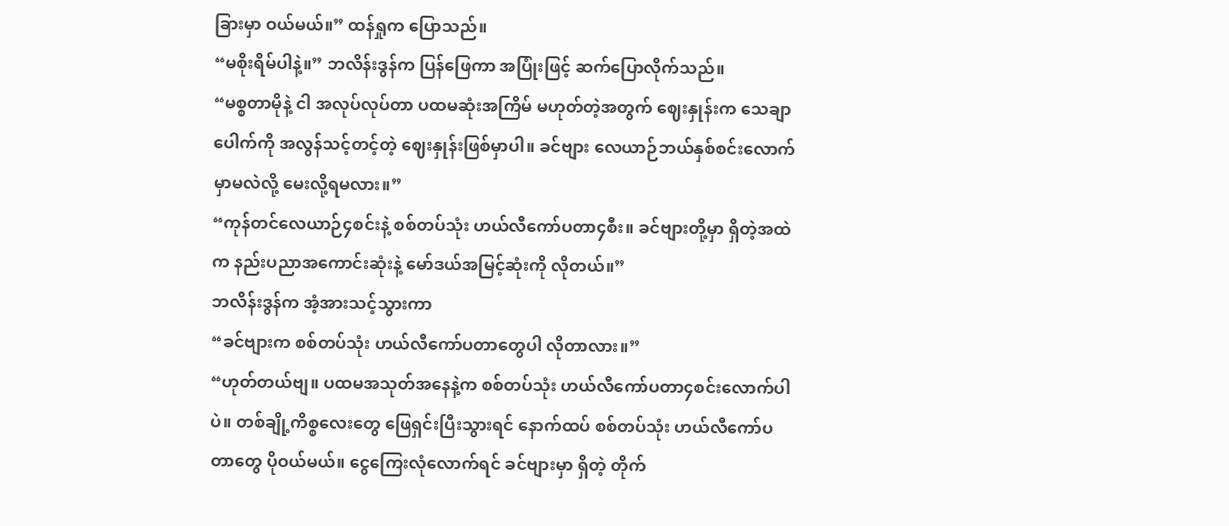ခြားမှာ ဝယ်မယ်။” ထန်ရှုက ပြောသည်။
“မစိုးရိမ်ပါနဲ့။” ဘလိန်းဒွန်က ပြန်ဖြေကာ အပြုံးဖြင့် ဆက်ပြောလိုက်သည်။
“မစ္စတာမိုနဲ့ ငါ အလုပ်လုပ်တာ ပထမဆုံးအကြိမ် မဟုတ်တဲ့အတွက် ဈေးနှုန်းက သေချာပေါက်ကို အလွန်သင့်တင့်တဲ့ ဈေးနှုန်းဖြစ်မှာပါ။ ခင်ဗျား လေယာဉ်ဘယ်နှစ်စင်းလောက် မှာမလဲလို့ မေးလို့ရမလား။”
“ကုန်တင်လေယာဉ်၄စင်းနဲ့ စစ်တပ်သုံး ဟယ်လီကော်ပတာ၄စီး။ ခင်ဗျားတို့မှာ ရှိတဲ့အထဲက နည်းပညာအကောင်းဆုံးနဲ့ မော်ဒယ်အမြင့်ဆုံးကို လိုတယ်။”
ဘလိန်းဒွန်က အံ့အားသင့်သွားကာ
“ခင်ဗျားက စစ်တပ်သုံး ဟယ်လီကော်ပတာတွေပါ လိုတာလား။”
“ဟုတ်တယ်ဗျ။ ပထမအသုတ်အနေနဲ့က စစ်တပ်သုံး ဟယ်လီကော်ပတာ၄စင်းလောက်ပါပဲ။ တစ်ချို့ကိစ္စလေးတွေ ဖြေရှင်းပြီးသွားရင် နောက်ထပ် စစ်တပ်သုံး ဟယ်လီကော်ပတာတွေ ပိုဝယ်မယ်။ ငွေကြေးလုံလောက်ရင် ခင်ဗျားမှာ ရှိတဲ့ တိုက်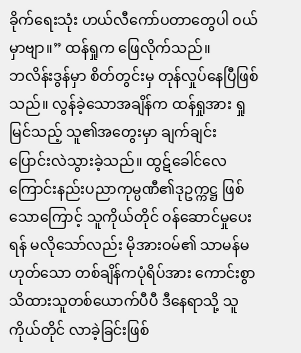ခိုက်ရေးသုံး ဟယ်လီကော်ပတာတွေပါ ဝယ်မှာဗျာ။” ထန်ရှုက ဖြေလိုက်သည်။
ဘလိန်းဒွန်မှာ စိတ်တွင်းမှ တုန်လှုပ်နေပြီဖြစ်သည်။ လွန်ခဲ့သောအချိန်က ထန်ရှုအား ရှုမြင်သည့် သူ၏အတွေးမှာ ချက်ချင်း ပြောင်းလဲသွားခဲ့သည်။ ထွဋ်ခေါင်လေကြောင်းနည်းပညာကုမ္ပဏီ၏ဒုဥက္ကဋ္ဌ ဖြစ်သောကြောင့် သူကိုယ်တိုင် ဝန်ဆောင်မှုပေးရန် မလိုသော်လည်း မိုအားဝမ်၏ သာမန်မဟုတ်သော တစ်ချိန်ကပုံရိပ်အား ကောင်းစွာ သိထားသူတစ်ယောက်ပီပီ ဒီနေရာသို့ သူကိုယ်တိုင် လာခဲ့ခြင်းဖြစ်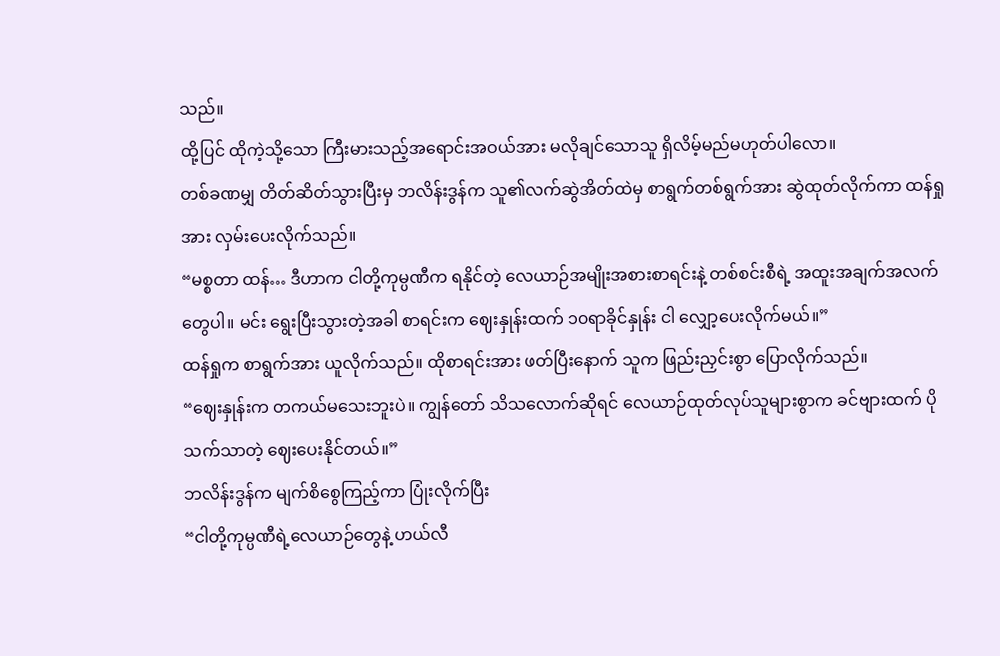သည်။
ထို့ပြင် ထိုကဲ့သို့သော ကြီးမားသည့်အရောင်းအဝယ်အား မလိုချင်သောသူ ရှိလိမ့်မည်မဟုတ်ပါလော။
တစ်ခဏမျှ တိတ်ဆိတ်သွားပြီးမှ ဘလိန်းဒွန်က သူ၏လက်ဆွဲအိတ်ထဲမှ စာရွက်တစ်ရွက်အား ဆွဲထုတ်လိုက်ကာ ထန်ရှုအား လှမ်းပေးလိုက်သည်။
“မစ္စတာ ထန်… ဒီဟာက ငါတို့ကုမ္ပဏီက ရနိုင်တဲ့ လေယာဉ်အမျိုးအစားစာရင်းနဲ့ တစ်စင်းစီရဲ့ အထူးအချက်အလက်တွေပါ။ မင်း ရွေးပြီးသွားတဲ့အခါ စာရင်းက ဈေးနှုန်းထက် ၁၀ရာခိုင်နှုန်း ငါ လျှော့ပေးလိုက်မယ်။”
ထန်ရှုက စာရွက်အား ယူလိုက်သည်။ ထိုစာရင်းအား ဖတ်ပြီးနောက် သူက ဖြည်းညှင်းစွာ ပြောလိုက်သည်။
“ဈေးနှုန်းက တကယ်မသေးဘူးပဲ။ ကျွန်တော် သိသလောက်ဆိုရင် လေယာဉ်ထုတ်လုပ်သူများစွာက ခင်ဗျားထက် ပိုသက်သာတဲ့ ဈေးပေးနိုင်တယ်။”
ဘလိန်းဒွန်က မျက်စိစွေကြည့်ကာ ပြုံးလိုက်ပြီး
“ငါတို့ကုမ္ပဏီရဲ့လေယာဉ်တွေနဲ့ ဟယ်လီ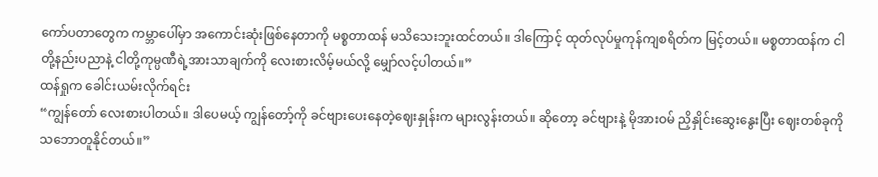ကော်ပတာတွေက ကမ္ဘာပေါ်မှာ အကောင်းဆုံးဖြစ်နေတာကို မစ္စတာထန် မသိသေးဘူးထင်တယ်။ ဒါကြောင့် ထုတ်လုပ်မှုကုန်ကျစရိတ်က မြင့်တယ်။ မစ္စတာထန်က ငါတို့နည်းပညာနဲ့ ငါတို့ကုမ္ပဏီရဲ့အားသာချက်ကို လေးစားလိမ့်မယ်လို့ မျှော်လင့်ပါတယ်။”
ထန်ရှုက ခေါင်းယမ်းလိုက်ရင်း
“ကျွန်တော် လေးစားပါတယ်။ ဒါပေမယ့် ကျွန်တော့်ကို ခင်ဗျားပေးနေတဲ့ဈေးနှုန်းက များလွန်းတယ်။ ဆိုတော့ ခင်ဗျားနဲ့ မိုအားဝမ် ညှိနှိုင်းဆွေးနွေးပြီး ဈေးတစ်ခုကို သဘောတူနိုင်တယ်။”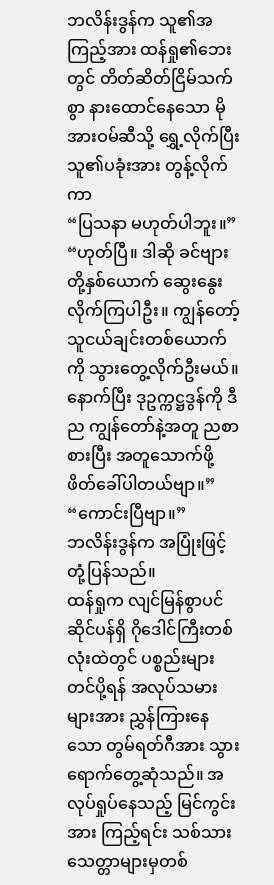ဘလိန်းဒွန်က သူ၏အကြည့်အား ထန်ရှု၏ဘေးတွင် တိတ်ဆိတ်ငြိမ်သက်စွာ နားထောင်နေသော မိုအားဝမ်ဆီသို့ ရွှေ့လိုက်ပြီး သူ၏ပခုံးအား တွန့်လိုက်ကာ
“ပြသနာ မဟုတ်ပါဘူး။”
“ဟုတ်ပြီ။ ဒါဆို ခင်ဗျားတို့နှစ်ယောက် ဆွေးနွေးလိုက်ကြပါဦး။ ကျွန်တော့်သူငယ်ချင်းတစ်ယောက်ကို သွားတွေ့လိုက်ဦးမယ်။ နောက်ပြီး ဒုဥက္ကဋ္ဌဒွန်ကို ဒီည ကျွန်တော်နဲ့အတူ ညစာစားပြီး အတူသောက်ဖို့ ဖိတ်ခေါ်ပါတယ်ဗျာ။”
“ကောင်းပြီဗျာ။”
ဘလိန်းဒွန်က အပြုံးဖြင့် တုံ့ပြန်သည်။
ထန်ရှုက လျင်မြန်စွာပင် ဆိုင်ပန်ရှိ ဂိုဒေါင်ကြီးတစ်လုံးထဲတွင် ပစ္စည်းများ တင်ပို့ရန် အလုပ်သမားများအား ညွှန်ကြားနေသော တွမ်ရတ်ဂီအား သွားရောက်တွေ့ဆုံသည်။ အလုပ်ရှုပ်နေသည့် မြင်ကွင်းအား ကြည့်ရင်း သစ်သားသေတ္တာများမှတစ်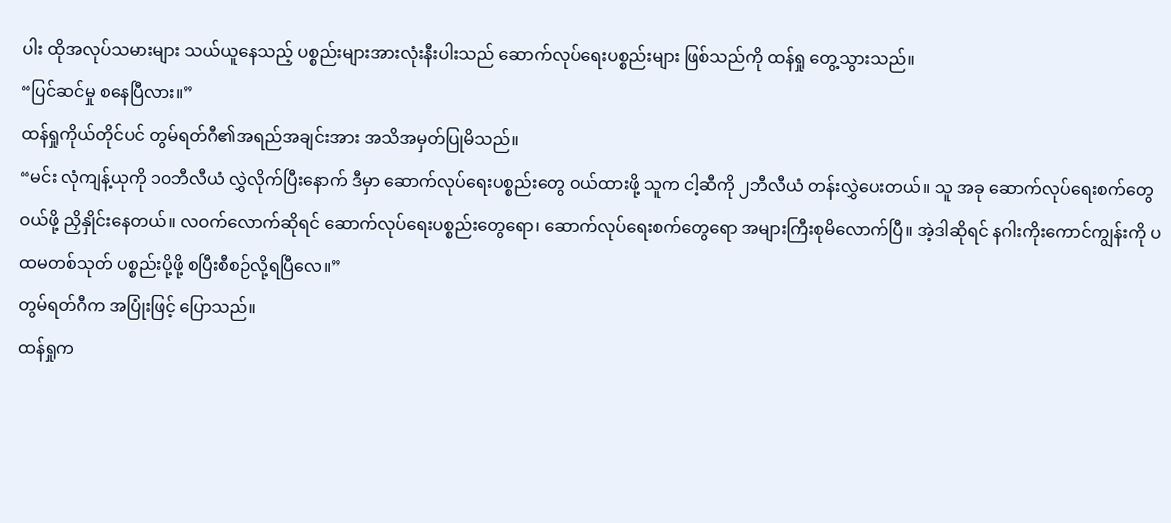ပါး ထိုအလုပ်သမားများ သယ်ယူနေသည့် ပစ္စည်းများအားလုံးနီးပါးသည် ဆောက်လုပ်ရေးပစ္စည်းများ ဖြစ်သည်ကို ထန်ရှု တွေ့သွားသည်။
“ပြင်ဆင်မှု စနေပြီလား။”
ထန်ရှုကိုယ်တိုင်ပင် တွမ်ရတ်ဂီ၏အရည်အချင်းအား အသိအမှတ်ပြုမိသည်။
“မင်း လုံကျန့်ယုကို ၁၀ဘီလီယံ လွှဲလိုက်ပြီးနောက် ဒီမှာ ဆောက်လုပ်ရေးပစ္စည်းတွေ ဝယ်ထားဖို့ သူက ငါ့ဆီကို ၂ဘီလီယံ တန်းလွှဲပေးတယ်။ သူ အခု ဆောက်လုပ်ရေးစက်တွေ ဝယ်ဖို့ ညှိနှိုင်းနေတယ်။ လဝက်လောက်ဆိုရင် ဆောက်လုပ်ရေးပစ္စည်းတွေရော၊ ဆောက်လုပ်ရေးစက်တွေရော အများကြီးစုမိလောက်ပြီ။ အဲ့ဒါဆိုရင် နဂါးကိုးကောင်ကျွန်းကို ပထမတစ်သုတ် ပစ္စည်းပို့ဖို့ စပြီးစီစဉ်လို့ရပြီလေ။”
တွမ်ရတ်ဂီက အပြုံးဖြင့် ပြောသည်။
ထန်ရှုက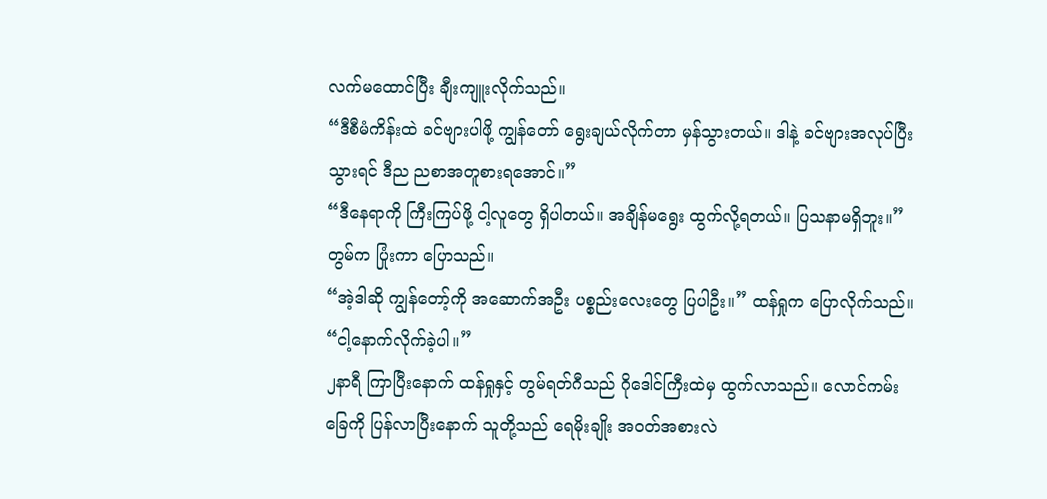လက်မထောင်ပြီး ချီးကျူးလိုက်သည်။
“ဒီစီမံကိန်းထဲ ခင်ဗျားပါဖို့ ကျွန်တော် ရွေးချယ်လိုက်တာ မှန်သွားတယ်။ ဒါနဲ့ ခင်ဗျားအလုပ်ပြီးသွားရင် ဒီည ညစာအတူစားရအောင်။”
“ဒီနေရာကို ကြီးကြပ်ဖို့ ငါ့လူတွေ ရှိပါတယ်။ အချိန်မရွေး ထွက်လို့ရတယ်။ ပြသနာမရှိဘူး။” တွမ်က ပြုံးကာ ပြောသည်။
“အဲ့ဒါဆို ကျွန်တော့်ကို အဆောက်အဦး ပစ္စည်းလေးတွေ ပြပါဦး။” ထန်ရှုက ပြောလိုက်သည်။
“ငါ့နောက်လိုက်ခဲ့ပါ။”
၂နာရီ ကြာပြီးနောက် ထန်ရှုနှင့် တွမ်ရတ်ဂီသည် ဂိုဒေါင်ကြီးထဲမှ ထွက်လာသည်။ လောင်ကမ်းခြေကို ပြန်လာပြီးနောက် သူတို့သည် ရေမိုးချိုး အဝတ်အစားလဲ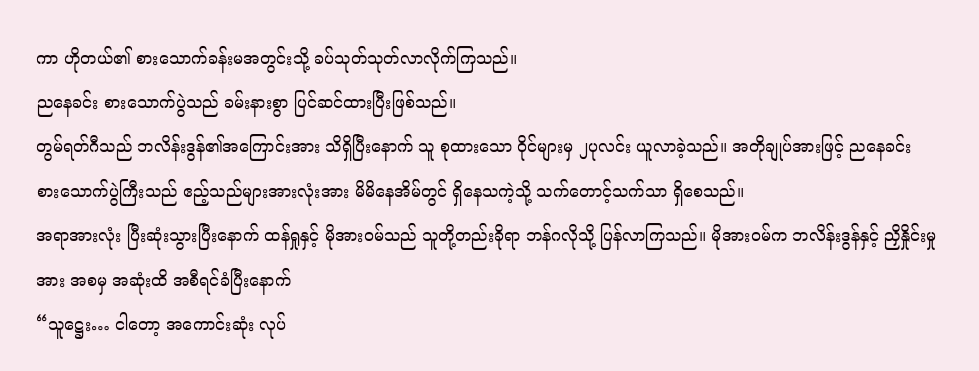ကာ ဟိုတယ်၏ စားသောက်ခန်းမအတွင်းသို့ ခပ်သုတ်သုတ်လာလိုက်ကြသည်။
ညနေခင်း စားသောက်ပွဲသည် ခမ်းနားစွာ ပြင်ဆင်ထားပြီးဖြစ်သည်။
တွမ်ရတ်ဂီသည် ဘလိန်းဒွန်၏အကြောင်းအား သိရှိပြီးနောက် သူ စုထားသော ဝိုင်များမှ ၂ပုလင်း ယူလာခဲ့သည်။ အတိုချုပ်အားဖြင့် ညနေခင်း စားသောက်ပွဲကြီးသည် ဧည့်သည်များအားလုံးအား မိမိနေအိမ်တွင် ရှိနေသကဲ့သို့ သက်တောင့်သက်သာ ရှိစေသည်။
အရာအားလုံး ပြီးဆုံးသွားပြီးနောက် ထန်ရှုနှင့် မိုအားဝမ်သည် သူတို့တည်းခိုရာ ဘန်ဂလိုသို့ ပြန်လာကြသည်။ မိုအားဝမ်က ဘလိန်းဒွန်နှင့် ညှိနှိုင်းမှုအား အစမှ အဆုံးထိ အစီရင်ခံပြီးနောက်
“သူဋ္ဌေး… ငါတော့ အကောင်းဆုံး လုပ်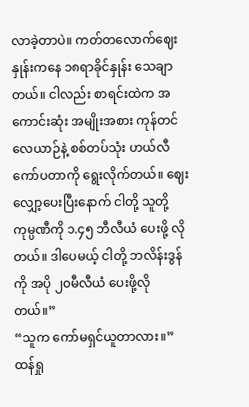လာခဲ့တာပဲ။ ကတ်တလောက်ဈေးနှုန်းကနေ ၁၈ရာခိုင်နှုန်း သေချာတယ်။ ငါလည်း စာရင်းထဲက အကောင်းဆုံး အမျိုးအစား ကုန်တင်လေယာဉ်နဲ့ စစ်တပ်သုံး ဟယ်လီကော်ပတာကို ရွေးလိုက်တယ်။ ဈေးလျှော့ပေးပြီးနောက် ငါတို့ သူတို့ကုမ္ပဏီကို ၁.၄၅ ဘီလီယံ ပေးဖို့ လိုတယ်။ ဒါပေမယ့် ငါတို့ ဘလိန်းဒွန်ကို အပို ၂၀မီလီယံ ပေးဖို့လိုတယ်။”
“သူက ကော်မရှင်ယူတာလား။”
ထန်ရှု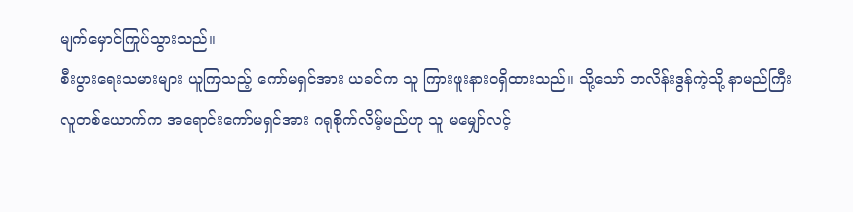မျက်မှောင်ကြုပ်သွားသည်။
စီးပွားရေးသမားများ ယူကြသည့် ကော်မရှင်အား ယခင်က သူ ကြားဖူးနားဝရှိထားသည်။ သို့သော် ဘလိန်းဒွန်ကဲ့သို့ နာမည်ကြီးလူတစ်ယောက်က အရောင်းကော်မရှင်အား ဂရုစိုက်လိမ့်မည်ဟု သူ မမျှော်လင့်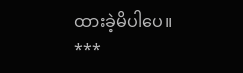ထားခဲ့မိပါပေ။
***